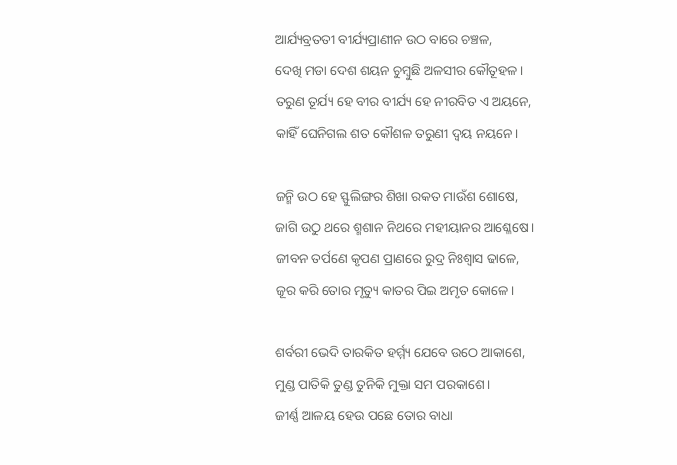ଆର୍ଯ୍ୟବ୍ରତତୀ ବୀର୍ଯ୍ୟପ୍ରାଣୀନ ଉଠ ବାରେ ଚଞ୍ଚଳ,
ଦେଖି ମଡା ଦେଶ ଶୟନ ଚୁମ୍ବୁଛି ଅଳସୀର କୌତୂହଳ।
ତରୁଣ ତୂର୍ଯ୍ୟ ହେ ବୀର ବୀର୍ଯ୍ୟ ହେ ନୀରବିତ ଏ ଅୟନେ,
କାହିଁ ଘେନିଗଲ ଶତ କୌଶଳ ତରୁଣୀ ଦ୍ଵୟ ନୟନେ।

ଜନ୍ମି ଉଠ ହେ ସ୍ଫୁଲିଙ୍ଗର ଶିଖା ରକତ ମାଉଁଶ ଶୋଷେ,
ଜାଗି ଉଠୁ ଥରେ ଶ୍ମଶାନ ନିଥରେ ମହୀୟାନର ଆଶ୍ଳେଷେ।
ଜୀବନ ତର୍ପଣେ କୃପଣ ପ୍ରାଣରେ ରୁଦ୍ର ନିଃଶ୍ବାସ ଢାଳେ,
ଜୂର କରି ତୋର ମୃତ୍ୟୁ କାତର ପିଇ ଅମୃତ କୋଳେ।

ଶର୍ବରୀ ଭେଦି ତାରକିତ ହର୍ମ୍ମ୍ୟ ଯେବେ ଉଠେ ଆକାଶେ,
ମୁଣ୍ଡ ପାତିକି ତୁଣ୍ଡ ତୁନିକି ମୁକ୍ତା ସମ ପରକାଶେ।
ଜୀର୍ଣ୍ଣ ଆଳୟ ହେଉ ପଛେ ତୋର ବାଧା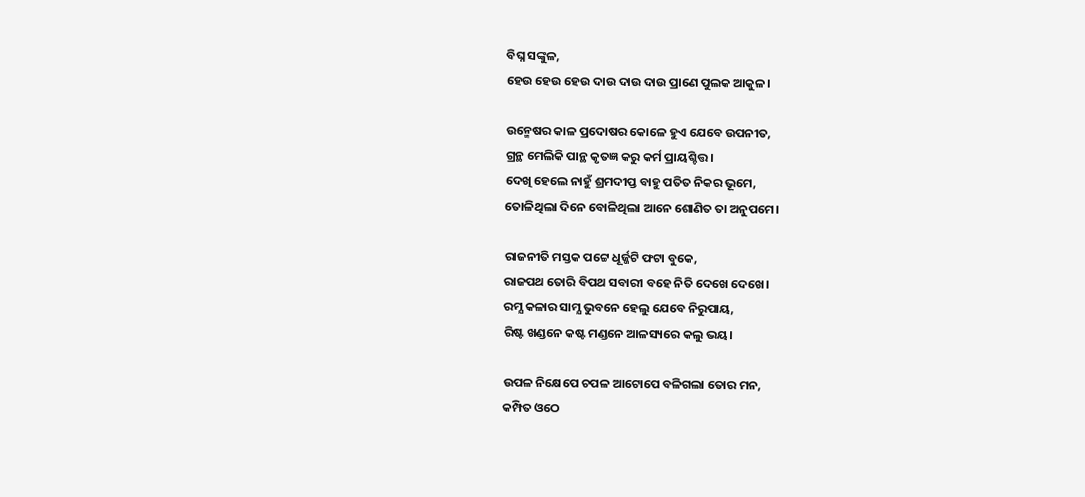ବିଘ୍ନ ସଙ୍କୁଳ,
ହେଉ ହେଉ ହେଉ ଦାଉ ଦାଉ ଦାଉ ପ୍ରାଣେ ପୁଲକ ଆକୁଳ।

ଉନ୍ମେଷର କାଳ ପ୍ରଦୋଷର କୋଳେ ହୁଏ ଯେବେ ଉପନୀତ,
ଗ୍ରନ୍ଥ ମେଲିକି ପାନ୍ଥ କୃତଜ୍ଞ କରୁ କର୍ମ ପ୍ରାୟଶ୍ଚିତ୍ତ।
ଦେଖି ହେଲେ ନାହୁଁ ଶ୍ରମଦୀପ୍ତ ବାହୁ ପତିତ ନିକର ଭୂମେ,
ତୋଳିଥିଲା ଦିନେ ବୋଳିଥିଲା ଆନେ ଶୋଣିତ ତା ଅନୁପମେ।

ରାଜନୀତି ମସ୍ତକ ପଟ୍ଟେ ଧୂର୍ଜ୍ଜଟି ଫଟା ବୁକେ,
ରାଜପଥ ତୋରି ବିପଥ ସବାରୀ ବହେ ନିତି ଦେଖେ ଦେଖେ।
ରମ୍ଯ କଳାର ସାମ୍ଯ ଭୁବନେ ହେଲୁ ଯେବେ ନିରୁପାୟ,
ରିଷ୍ଟ ଖଣ୍ଡନେ କଷ୍ଟ ମଣ୍ଡନେ ଆଳସ୍ୟରେ କଲୁ ଭୟ।

ଉପଳ ନିକ୍ଷେପେ ଚପଳ ଆଟୋପେ ବଳିଗଲା ତୋର ମନ,
କମ୍ପିତ ଓଠେ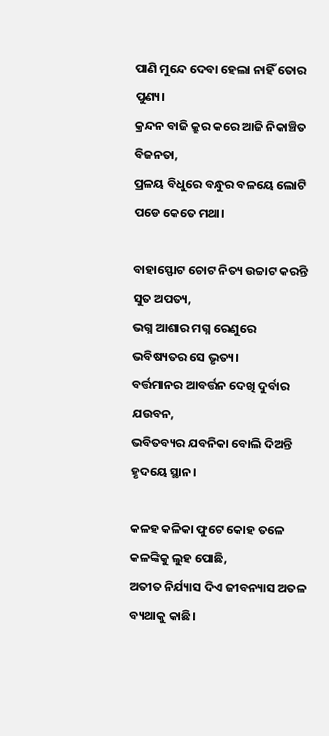ପାଣି ମୁନ୍ଦେ ଦେବା ହେଲା ନାହିଁ ତୋର ପୁଣ୍ୟ।
କ୍ରନ୍ଦନ ବାଜି କ୍ରୁର କରେ ଆଜି ନିକାଞ୍ଚିତ ବିଜନତା,
ପ୍ରଳୟ ବିଧୁରେ ବନ୍ଧୁର ବଳୟେ ଲୋଟି ପଡେ କେତେ ମଥା।

ବାହାସ୍ଫୋଟ ଚୋଟ ନିତ୍ୟ ଉଚ୍ଚାଟ କରନ୍ତି ସୁତ ଅପତ୍ୟ,
ଭଗ୍ନ ଆଶାର ମଗ୍ନ ରେଣୁରେ ଭବିଷ୍ୟତର ସେ ଭୃତ୍ୟ।
ବର୍ତ୍ତମାନର ଆବର୍ତ୍ତନ ଦେଖି ଦୁର୍ବାର ଯଉବନ,
ଭବିତବ୍ୟର ଯବନିକା ବୋଲି ଦିଅନ୍ତି ହୃଦୟେ ସ୍ଥାନ।

କଳହ କଳିକା ଫୁଟେ କୋହ ତଳେ କଳଙ୍କିକୁ ଲୁହ ପୋଛି,
ଅତୀତ ନିର୍ଯ୍ୟାସ ଦିଏ ଜୀବନ୍ୟାସ ଅତଳ ବ୍ୟଥାକୁ କାଛି।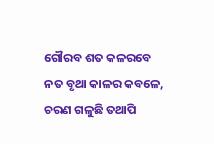ଗୌରବ ଶତ କଳରବେ ନତ ବୃଥା କାଳର କବଳେ,
ଚରଣ ଗଳୁଛି ତଥାପି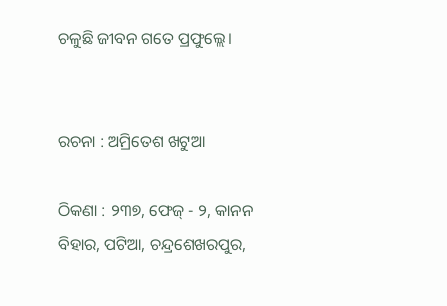ଚଳୁଛି ଜୀବନ ଗତେ ପ୍ରଫୁଲ୍ଲେ।


ରଚନା : ଅମ୍ରିତେଶ ଖଟୁଆ

ଠିକଣା : ୨୩୭, ଫେଜ୍ - ୨, କାନନ ବିହାର, ପଟିଆ, ଚନ୍ଦ୍ରଶେଖରପୁର,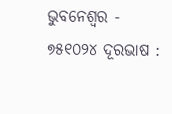ଭୁବନେଶ୍ୱର - ୭୫୧୦୨୪ ଦୂରଭାଷ :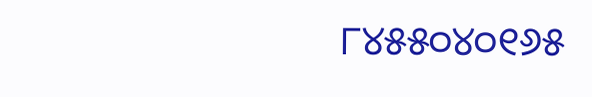୮୪୫୫୦୪୦୧୬୫